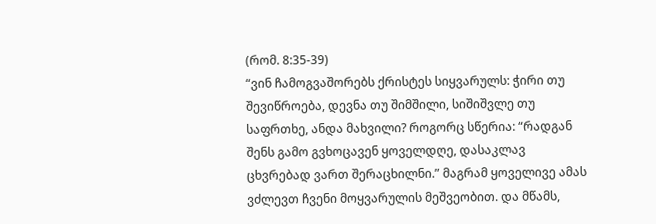(რომ. 8:35-39)
“ვინ ჩამოგვაშორებს ქრისტეს სიყვარულს: ჭირი თუ შევიწროება, დევნა თუ შიმშილი, სიშიშვლე თუ საფრთხე, ანდა მახვილი? როგორც სწერია: “რადგან შენს გამო გვხოცავენ ყოველდღე, დასაკლავ ცხვრებად ვართ შერაცხილნი.” მაგრამ ყოველივე ამას ვძლევთ ჩვენი მოყვარულის მეშვეობით. და მწამს,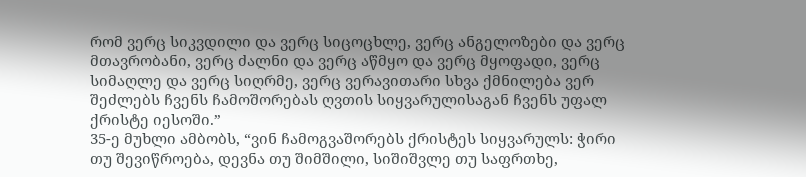რომ ვერც სიკვდილი და ვერც სიცოცხლე, ვერც ანგელოზები და ვერც მთავრობანი, ვერც ძალნი და ვერც აწმყო და ვერც მყოფადი, ვერც სიმაღლე და ვერც სიღრმე, ვერც ვერავითარი სხვა ქმნილება ვერ შეძლებს ჩვენს ჩამოშორებას ღვთის სიყვარულისაგან ჩვენს უფალ ქრისტე იესოში.”
35-ე მუხლი ამბობს, “ვინ ჩამოგვაშორებს ქრისტეს სიყვარულს: ჭირი თუ შევიწროება, დევნა თუ შიმშილი, სიშიშვლე თუ საფრთხე,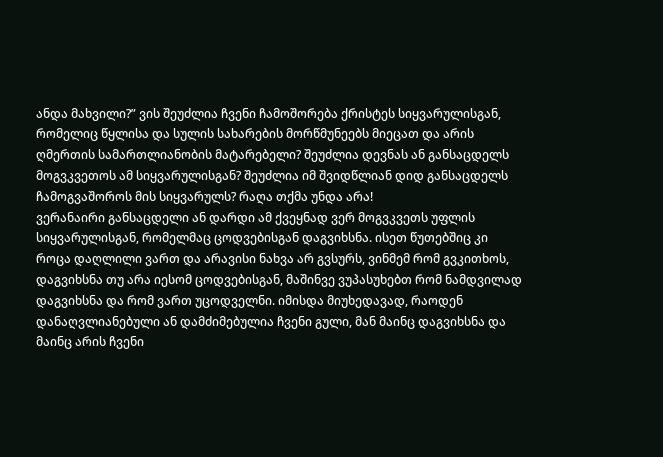ანდა მახვილი?” ვის შეუძლია ჩვენი ჩამოშორება ქრისტეს სიყვარულისგან, რომელიც წყლისა და სულის სახარების მორწმუნეებს მიეცათ და არის ღმერთის სამართლიანობის მატარებელი? შეუძლია დევნას ან განსაცდელს მოგვკვეთოს ამ სიყვარულისგან? შეუძლია იმ შვიდწლიან დიდ განსაცდელს ჩამოგვაშოროს მის სიყვარულს? რაღა თქმა უნდა არა!
ვერანაირი განსაცდელი ან დარდი ამ ქვეყნად ვერ მოგვკვეთს უფლის სიყვარულისგან, რომელმაც ცოდვებისგან დაგვიხსნა. ისეთ წუთებშიც კი როცა დაღლილი ვართ და არავისი ნახვა არ გვსურს, ვინმემ რომ გვკითხოს, დაგვიხსნა თუ არა იესომ ცოდვებისგან, მაშინვე ვუპასუხებთ რომ ნამდვილად დაგვიხსნა და რომ ვართ უცოდველნი. იმისდა მიუხედავად, რაოდენ დანაღვლიანებული ან დამძიმებულია ჩვენი გული, მან მაინც დაგვიხსნა და მაინც არის ჩვენი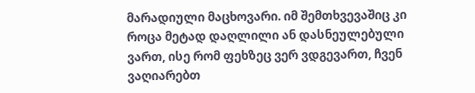მარადიული მაცხოვარი. იმ შემთხვევაშიც კი როცა მეტად დაღლილი ან დასნეულებული ვართ, ისე რომ ფეხზეც ვერ ვდგევართ, ჩვენ ვაღიარებთ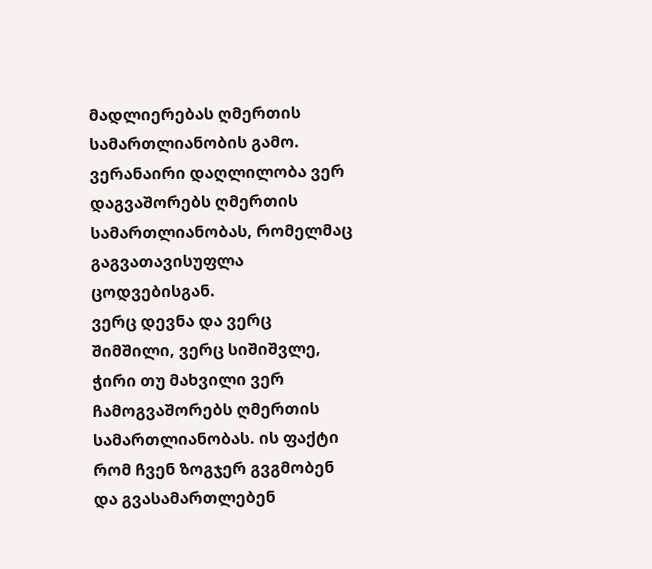მადლიერებას ღმერთის სამართლიანობის გამო. ვერანაირი დაღლილობა ვერ დაგვაშორებს ღმერთის სამართლიანობას, რომელმაც გაგვათავისუფლა ცოდვებისგან.
ვერც დევნა და ვერც შიმშილი, ვერც სიშიშვლე, ჭირი თუ მახვილი ვერ ჩამოგვაშორებს ღმერთის სამართლიანობას. ის ფაქტი რომ ჩვენ ზოგჯერ გვგმობენ და გვასამართლებენ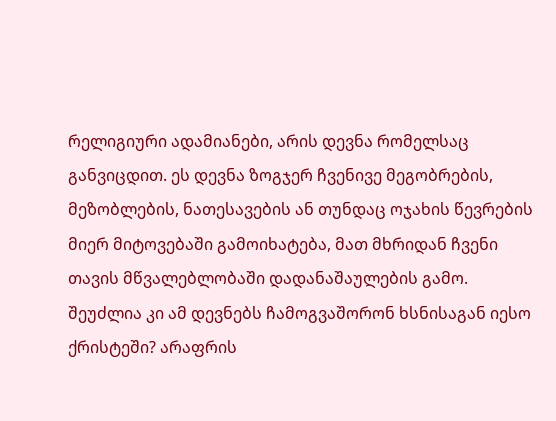რელიგიური ადამიანები, არის დევნა რომელსაც განვიცდით. ეს დევნა ზოგჯერ ჩვენივე მეგობრების, მეზობლების, ნათესავების ან თუნდაც ოჯახის წევრების მიერ მიტოვებაში გამოიხატება, მათ მხრიდან ჩვენი თავის მწვალებლობაში დადანაშაულების გამო. შეუძლია კი ამ დევნებს ჩამოგვაშორონ ხსნისაგან იესო ქრისტეში? არაფრის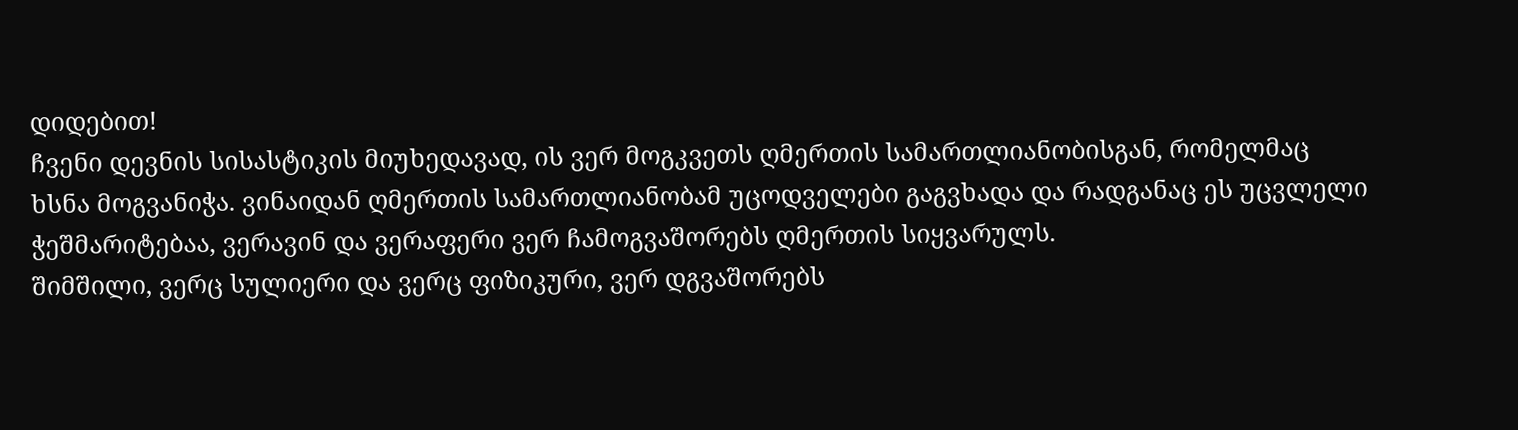დიდებით!
ჩვენი დევნის სისასტიკის მიუხედავად, ის ვერ მოგკვეთს ღმერთის სამართლიანობისგან, რომელმაც ხსნა მოგვანიჭა. ვინაიდან ღმერთის სამართლიანობამ უცოდველები გაგვხადა და რადგანაც ეს უცვლელი ჭეშმარიტებაა, ვერავინ და ვერაფერი ვერ ჩამოგვაშორებს ღმერთის სიყვარულს.
შიმშილი, ვერც სულიერი და ვერც ფიზიკური, ვერ დგვაშორებს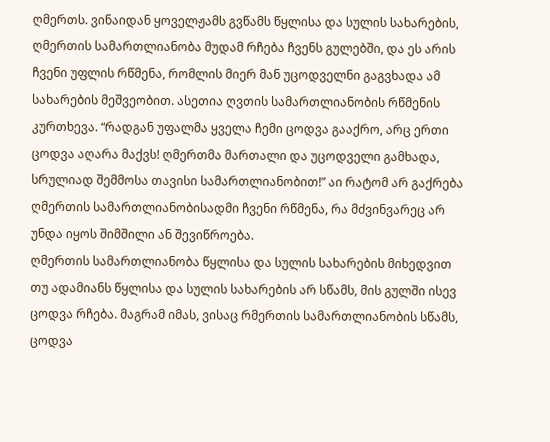ღმერთს. ვინაიდან ყოველჟამს გვწამს წყლისა და სულის სახარების, ღმერთის სამართლიანობა მუდამ რჩება ჩვენს გულებში, და ეს არის ჩვენი უფლის რწმენა, რომლის მიერ მან უცოდველნი გაგვხადა ამ სახარების მეშვეობით. ასეთია ღვთის სამართლიანობის რწმენის კურთხევა. “რადგან უფალმა ყველა ჩემი ცოდვა გააქრო, არც ერთი ცოდვა აღარა მაქვს! ღმერთმა მართალი და უცოდველი გამხადა, სრულიად შემმოსა თავისი სამართლიანობით!” აი რატომ არ გაქრება ღმერთის სამართლიანობისადმი ჩვენი რწმენა, რა მძვინვარეც არ უნდა იყოს შიმშილი ან შევიწროება.
ღმერთის სამართლიანობა წყლისა და სულის სახარების მიხედვით
თუ ადამიანს წყლისა და სულის სახარების არ სწამს, მის გულში ისევ ცოდვა რჩება. მაგრამ იმას, ვისაც რმერთის სამართლიანობის სწამს, ცოდვა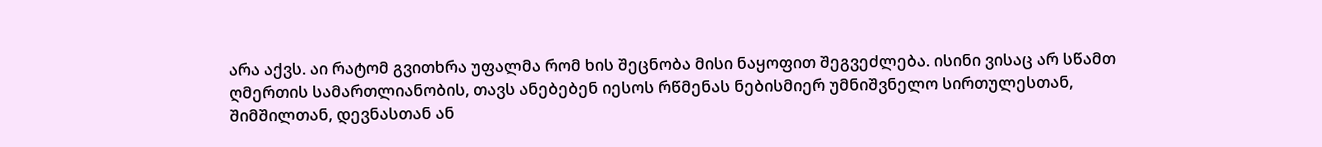არა აქვს. აი რატომ გვითხრა უფალმა რომ ხის შეცნობა მისი ნაყოფით შეგვეძლება. ისინი ვისაც არ სწამთ ღმერთის სამართლიანობის, თავს ანებებენ იესოს რწმენას ნებისმიერ უმნიშვნელო სირთულესთან, შიმშილთან, დევნასთან ან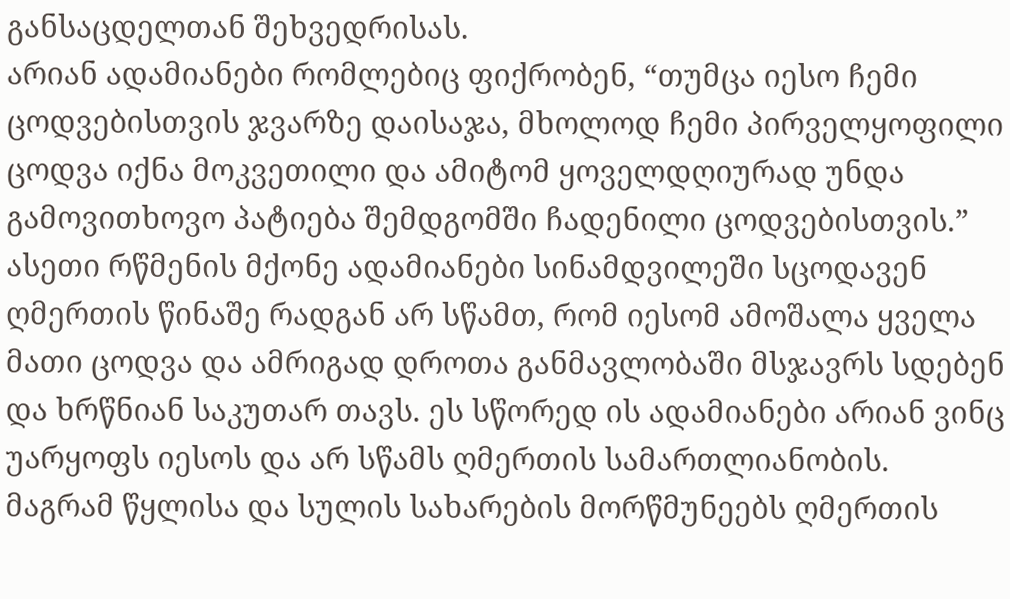განსაცდელთან შეხვედრისას.
არიან ადამიანები რომლებიც ფიქრობენ, “თუმცა იესო ჩემი ცოდვებისთვის ჯვარზე დაისაჯა, მხოლოდ ჩემი პირველყოფილი ცოდვა იქნა მოკვეთილი და ამიტომ ყოველდღიურად უნდა გამოვითხოვო პატიება შემდგომში ჩადენილი ცოდვებისთვის.” ასეთი რწმენის მქონე ადამიანები სინამდვილეში სცოდავენ ღმერთის წინაშე რადგან არ სწამთ, რომ იესომ ამოშალა ყველა მათი ცოდვა და ამრიგად დროთა განმავლობაში მსჯავრს სდებენ და ხრწნიან საკუთარ თავს. ეს სწორედ ის ადამიანები არიან ვინც უარყოფს იესოს და არ სწამს ღმერთის სამართლიანობის.
მაგრამ წყლისა და სულის სახარების მორწმუნეებს ღმერთის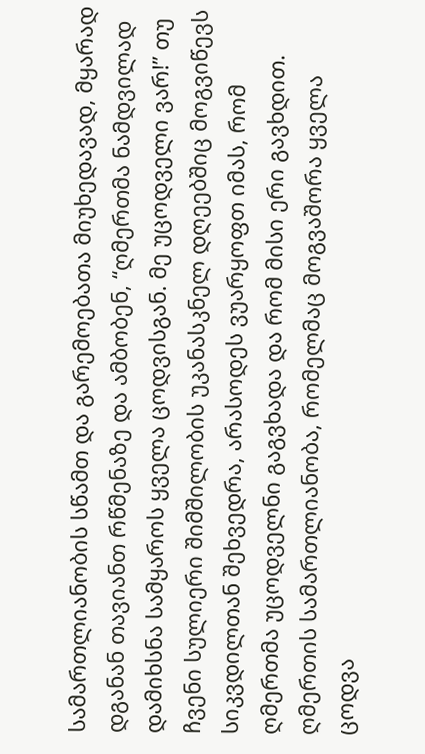სამართლიანობის სწამთ და გარემოებათა მიუხედავად, მყარად დგანან თავიანთ რწმენაზე და ამბობენ, “ღმერთმა ნამდვილად დამიხსნა სამყაროს ყველა ცოდვისგან. მე უცოდველი ვარ!” თუ ჩვენი სულიერი შიმშილობის უკანასკნელ დღეებშიც მოგვიწევს სიკვდილთან შეხვედრა, არასოდეს ვუარყოფთ იმას, რომ ღმერთმა უცოდველნი გაგვხადა და რომ მისი ერი გავხდით. ღმერთის სამართლიანობა, რომელმაც მოგვაშორა ყველა ცოდვა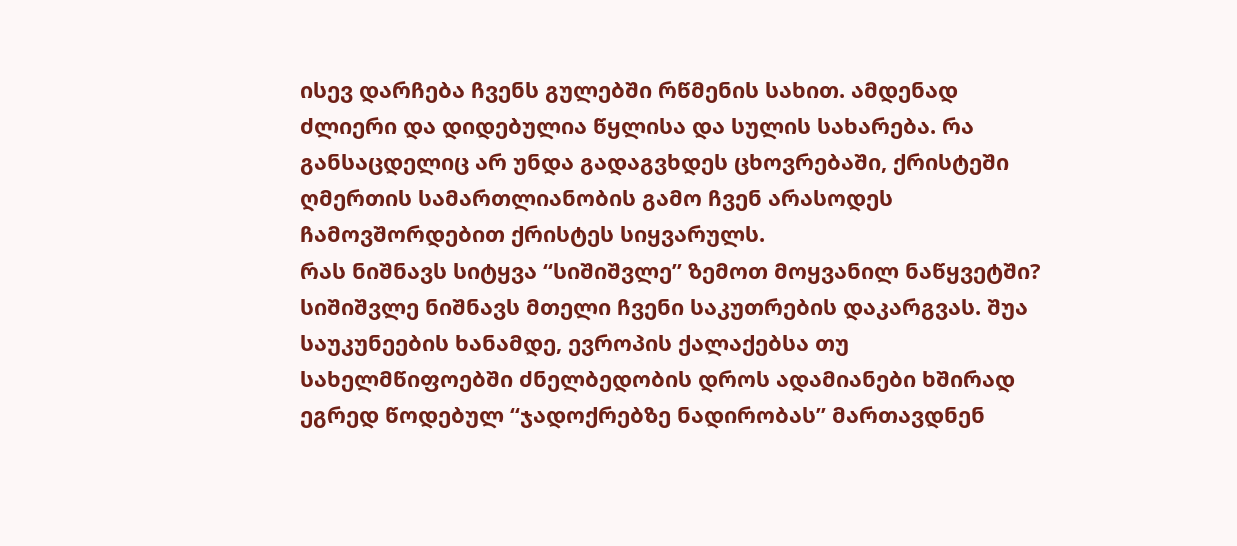ისევ დარჩება ჩვენს გულებში რწმენის სახით. ამდენად ძლიერი და დიდებულია წყლისა და სულის სახარება. რა განსაცდელიც არ უნდა გადაგვხდეს ცხოვრებაში, ქრისტეში ღმერთის სამართლიანობის გამო ჩვენ არასოდეს ჩამოვშორდებით ქრისტეს სიყვარულს.
რას ნიშნავს სიტყვა “სიშიშვლე” ზემოთ მოყვანილ ნაწყვეტში? სიშიშვლე ნიშნავს მთელი ჩვენი საკუთრების დაკარგვას. შუა საუკუნეების ხანამდე, ევროპის ქალაქებსა თუ სახელმწიფოებში ძნელბედობის დროს ადამიანები ხშირად ეგრედ წოდებულ “ჯადოქრებზე ნადირობას” მართავდნენ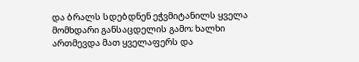და ბრალს სდებდნენ ეჭვმიტანილს ყველა მომხდარი განსაცდელის გამო; ხალხი ართმევდა მათ ყველაფერს და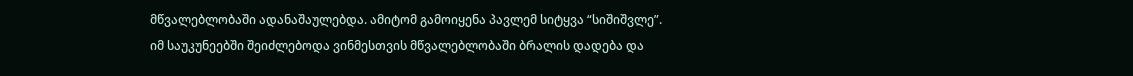მწვალებლობაში ადანაშაულებდა. ამიტომ გამოიყენა პავლემ სიტყვა “სიშიშვლე”.
იმ საუკუნეებში შეიძლებოდა ვინმესთვის მწვალებლობაში ბრალის დადება და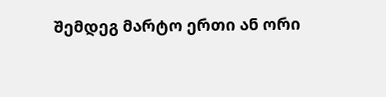შემდეგ მარტო ერთი ან ორი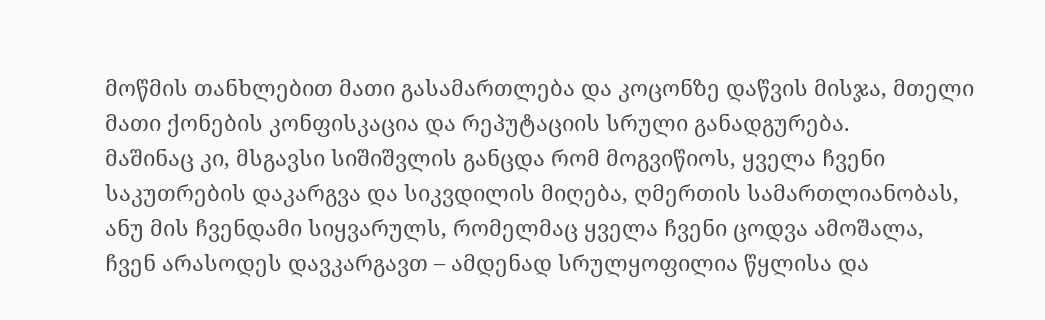მოწმის თანხლებით მათი გასამართლება და კოცონზე დაწვის მისჯა, მთელი მათი ქონების კონფისკაცია და რეპუტაციის სრული განადგურება.
მაშინაც კი, მსგავსი სიშიშვლის განცდა რომ მოგვიწიოს, ყველა ჩვენი საკუთრების დაკარგვა და სიკვდილის მიღება, ღმერთის სამართლიანობას, ანუ მის ჩვენდამი სიყვარულს, რომელმაც ყველა ჩვენი ცოდვა ამოშალა, ჩვენ არასოდეს დავკარგავთ – ამდენად სრულყოფილია წყლისა და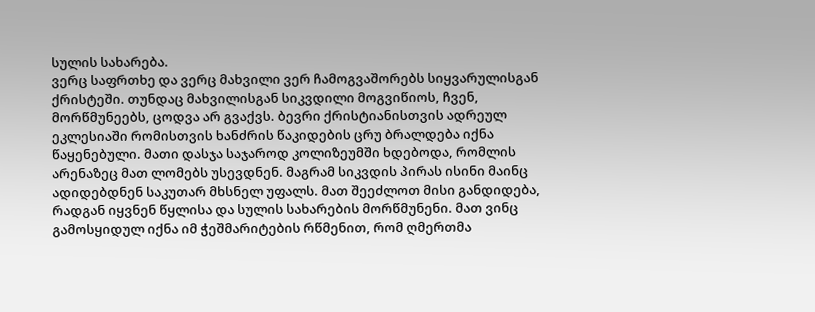სულის სახარება.
ვერც საფრთხე და ვერც მახვილი ვერ ჩამოგვაშორებს სიყვარულისგან ქრისტეში. თუნდაც მახვილისგან სიკვდილი მოგვიწიოს, ჩვენ, მორწმუნეებს, ცოდვა არ გვაქვს. ბევრი ქრისტიანისთვის ადრეულ ეკლესიაში რომისთვის ხანძრის წაკიდების ცრუ ბრალდება იქნა წაყენებული. მათი დასჯა საჯაროდ კოლიზეუმში ხდებოდა, რომლის არენაზეც მათ ლომებს უსევდნენ. მაგრამ სიკვდის პირას ისინი მაინც ადიდებდნენ საკუთარ მხსნელ უფალს. მათ შეეძლოთ მისი განდიდება, რადგან იყვნენ წყლისა და სულის სახარების მორწმუნენი. მათ ვინც გამოსყიდულ იქნა იმ ჭეშმარიტების რწმენით, რომ ღმერთმა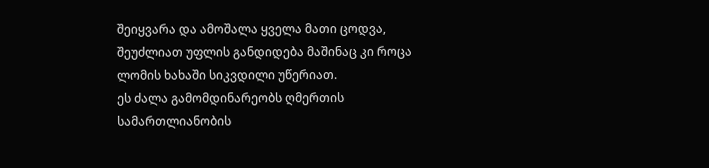შეიყვარა და ამოშალა ყველა მათი ცოდვა, შეუძლიათ უფლის განდიდება მაშინაც კი როცა ლომის ხახაში სიკვდილი უწერიათ.
ეს ძალა გამომდინარეობს ღმერთის სამართლიანობის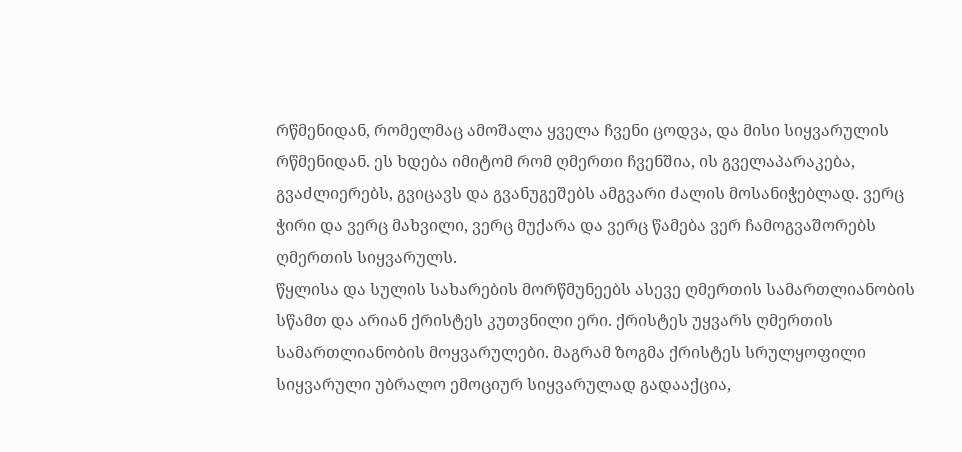რწმენიდან, რომელმაც ამოშალა ყველა ჩვენი ცოდვა, და მისი სიყვარულის რწმენიდან. ეს ხდება იმიტომ რომ ღმერთი ჩვენშია, ის გველაპარაკება, გვაძლიერებს, გვიცავს და გვანუგეშებს ამგვარი ძალის მოსანიჭებლად. ვერც ჭირი და ვერც მახვილი, ვერც მუქარა და ვერც წამება ვერ ჩამოგვაშორებს ღმერთის სიყვარულს.
წყლისა და სულის სახარების მორწმუნეებს ასევე ღმერთის სამართლიანობის სწამთ და არიან ქრისტეს კუთვნილი ერი. ქრისტეს უყვარს ღმერთის სამართლიანობის მოყვარულები. მაგრამ ზოგმა ქრისტეს სრულყოფილი სიყვარული უბრალო ემოციურ სიყვარულად გადააქცია,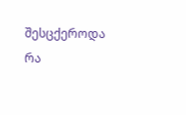შესცქეროდა რა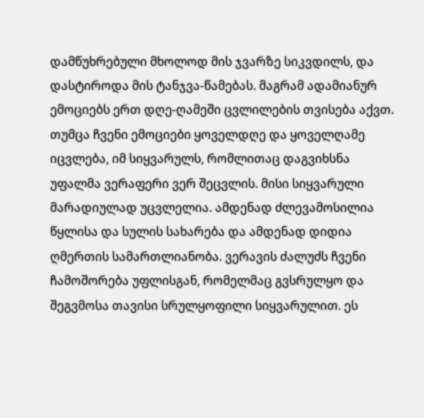დამწუხრებული მხოლოდ მის ჯვარზე სიკვდილს, და დასტიროდა მის ტანჯვა-წამებას. მაგრამ ადამიანურ ემოციებს ერთ დღე-ღამეში ცვლილების თვისება აქვთ.
თუმცა ჩვენი ემოციები ყოველდღე და ყოველღამე იცვლება, იმ სიყვარულს, რომლითაც დაგვიხსნა უფალმა ვერაფერი ვერ შეცვლის. მისი სიყვარული მარადიულად უცვლელია. ამდენად ძლევამოსილია წყლისა და სულის სახარება და ამდენად დიდია ღმერთის სამართლიანობა. ვერავის ძალუძს ჩვენი ჩამოშორება უფლისგან, რომელმაც გვსრულყო და შეგვმოსა თავისი სრულყოფილი სიყვარულით. ეს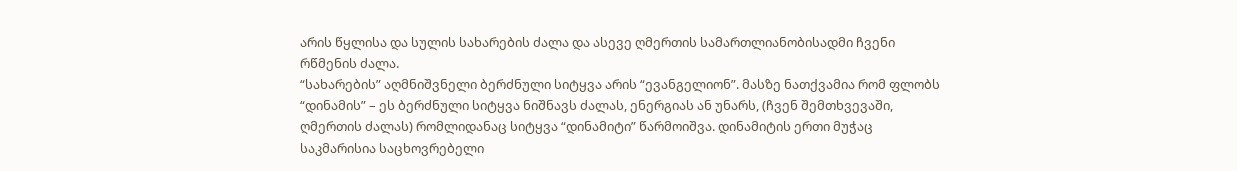არის წყლისა და სულის სახარების ძალა და ასევე ღმერთის სამართლიანობისადმი ჩვენი რწმენის ძალა.
“სახარების” აღმნიშვნელი ბერძნული სიტყვა არის “ევანგელიონ”. მასზე ნათქვამია რომ ფლობს “დინამის” – ეს ბერძნული სიტყვა ნიშნავს ძალას, ენერგიას ან უნარს, (ჩვენ შემთხვევაში, ღმერთის ძალას) რომლიდანაც სიტყვა “დინამიტი” წარმოიშვა. დინამიტის ერთი მუჭაც საკმარისია საცხოვრებელი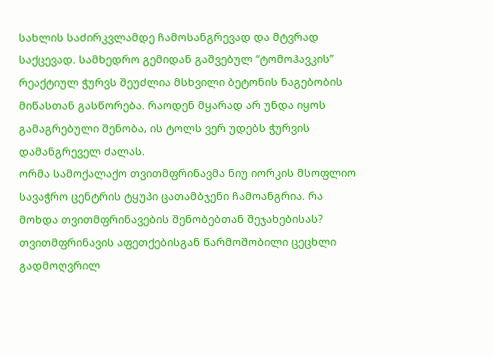სახლის საძირკვლამდე ჩამოსანგრევად და მტვრად საქცევად. სამხედრო გემიდან გაშვებულ “ტომოჰავკის” რეაქტიულ ჭურვს შეუძლია მსხვილი ბეტონის ნაგებობის მიწასთან გასწორება. რაოდენ მყარად არ უნდა იყოს გამაგრებული შენობა, ის ტოლს ვერ უდებს ჭურვის დამანგრეველ ძალას.
ორმა სამოქალაქო თვითმფრინავმა ნიუ იორკის მსოფლიო სავაჭრო ცენტრის ტყუპი ცათამბჯენი ჩამოანგრია. რა მოხდა თვითმფრინავების შენობებთან შეჯახებისას? თვითმფრინავის აფეთქებისგან წარმოშობილი ცეცხლი გადმოღვრილ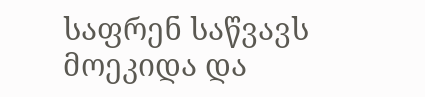საფრენ საწვავს მოეკიდა და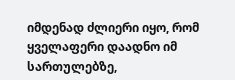იმდენად ძლიერი იყო, რომ ყველაფერი დაადნო იმ სართულებზე,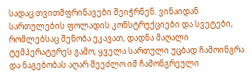სადაც თვითმფრინავები შეიჭრნენ. ვინაიდან სართულების ფოლადის კონსტრუქციები და სვეტები, რომლებსაც შენობა ეკავათ, დადნა მაღალი ტემპერატურეს გამო, ყველა სართული უცბად ჩამოინგრა და ნაგებობას აღარ შეეძლო იმ ჩამონგრეული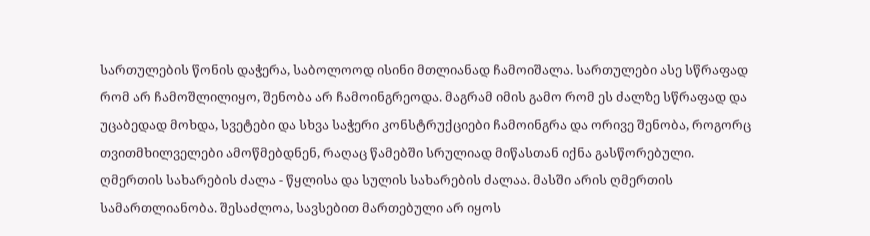სართულების წონის დაჭერა, საბოლოოდ ისინი მთლიანად ჩამოიშალა. სართულები ასე სწრაფად რომ არ ჩამოშლილიყო, შენობა არ ჩამოინგრეოდა. მაგრამ იმის გამო რომ ეს ძალზე სწრაფად და უცაბედად მოხდა, სვეტები და სხვა საჭერი კონსტრუქციები ჩამოინგრა და ორივე შენობა, როგორც თვითმხილველები ამოწმებდნენ, რაღაც წამებში სრულიად მიწასთან იქნა გასწორებული.
ღმერთის სახარების ძალა - წყლისა და სულის სახარების ძალაა. მასში არის ღმერთის სამართლიანობა. შესაძლოა, სავსებით მართებული არ იყოს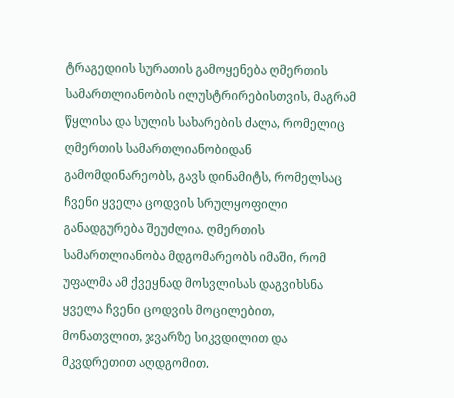ტრაგედიის სურათის გამოყენება ღმერთის სამართლიანობის ილუსტრირებისთვის, მაგრამ წყლისა და სულის სახარების ძალა, რომელიც ღმერთის სამართლიანობიდან გამომდინარეობს, გავს დინამიტს, რომელსაც ჩვენი ყველა ცოდვის სრულყოფილი განადგურება შეუძლია. ღმერთის სამართლიანობა მდგომარეობს იმაში, რომ უფალმა ამ ქვეყნად მოსვლისას დაგვიხსნა ყველა ჩვენი ცოდვის მოცილებით, მონათვლით, ჯვარზე სიკვდილით და მკვდრეთით აღდგომით.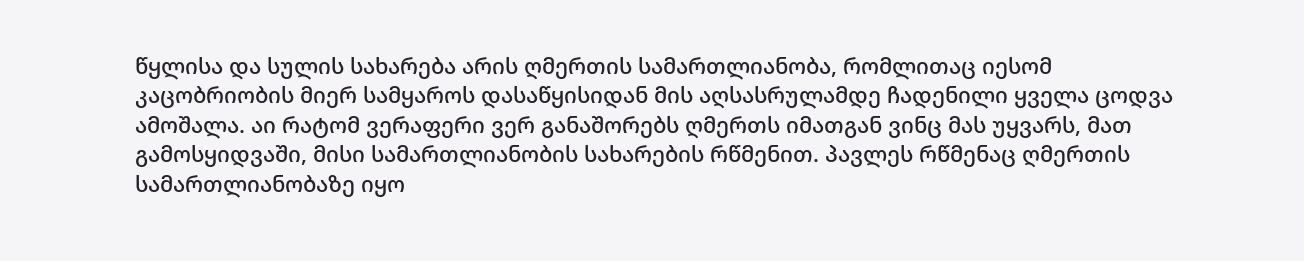წყლისა და სულის სახარება არის ღმერთის სამართლიანობა, რომლითაც იესომ კაცობრიობის მიერ სამყაროს დასაწყისიდან მის აღსასრულამდე ჩადენილი ყველა ცოდვა ამოშალა. აი რატომ ვერაფერი ვერ განაშორებს ღმერთს იმათგან ვინც მას უყვარს, მათ გამოსყიდვაში, მისი სამართლიანობის სახარების რწმენით. პავლეს რწმენაც ღმერთის სამართლიანობაზე იყო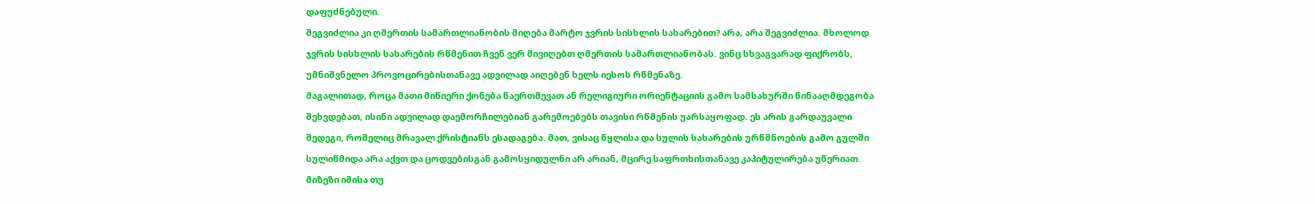დაფუძნებული.
შეგვიძლია კი ღმერთის სამართლიანობის მიღება მარტო ჯვრის სისხლის სახარებით? არა, არა შეგვიძლია. მხოლოდ ჯვრის სისხლის სახარების რწმენით ჩვენ ვერ მივიღებთ ღმერთის სამართლიანობას. ვინც სხვაგვარად ფიქრობს, უმნიშვნელო პროვოცირებისთანავე ადვილად აიღებენ ხელს იესოს რწმენაზე.
მაგალითად, როცა მათი მიწიერი ქონება წაერთმევათ ან რელიგიური ორიენტაციის გამო სამსახურში წინააღმდეგობა შეხვდებათ, ისინი ადვილად დაემორჩილებიან გარემოებებს თავისი რწმენის უარსაყოფად. ეს არის გარდაუვალი შედეგი, რომელიც მრავალ ქრისტიანს ესადაგება. მათ, ვისაც წყლისა და სულის სახარების ურწმნოების გამო გულში სულიწმიდა არა აქვთ და ცოდვებისგან გამოსყიდულნი არ არიან, მცირე საფრთხისთანავე კაპიტულირება უწერიათ.
მიზეზი იმისა თუ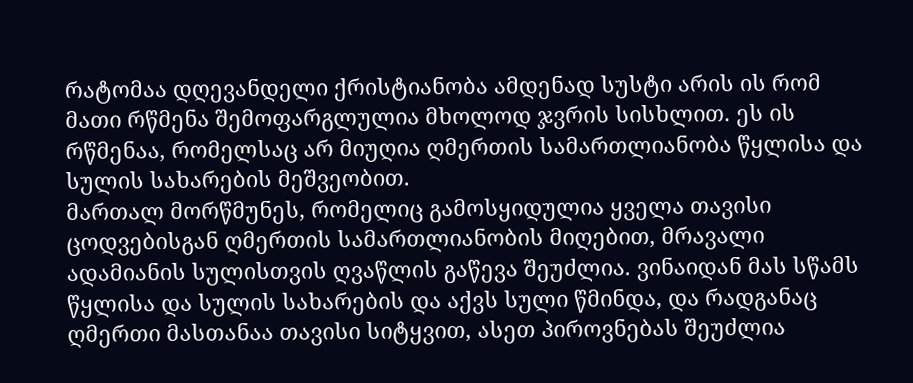რატომაა დღევანდელი ქრისტიანობა ამდენად სუსტი არის ის რომ მათი რწმენა შემოფარგლულია მხოლოდ ჯვრის სისხლით. ეს ის რწმენაა, რომელსაც არ მიუღია ღმერთის სამართლიანობა წყლისა და სულის სახარების მეშვეობით.
მართალ მორწმუნეს, რომელიც გამოსყიდულია ყველა თავისი ცოდვებისგან ღმერთის სამართლიანობის მიღებით, მრავალი ადამიანის სულისთვის ღვაწლის გაწევა შეუძლია. ვინაიდან მას სწამს წყლისა და სულის სახარების და აქვს სული წმინდა, და რადგანაც ღმერთი მასთანაა თავისი სიტყვით, ასეთ პიროვნებას შეუძლია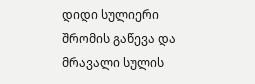დიდი სულიერი შრომის გაწევა და მრავალი სულის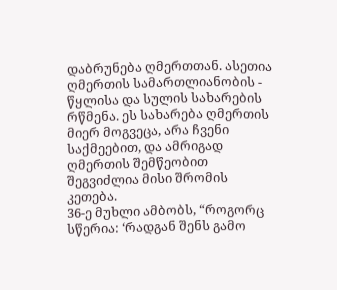დაბრუნება ღმერთთან. ასეთია ღმერთის სამართლიანობის - წყლისა და სულის სახარების რწმენა. ეს სახარება ღმერთის მიერ მოგვეცა, არა ჩვენი საქმეებით, და ამრიგად ღმერთის შემწეობით შეგვიძლია მისი შრომის კეთება.
36-ე მუხლი ამბობს, “როგორც სწერია: ‘რადგან შენს გამო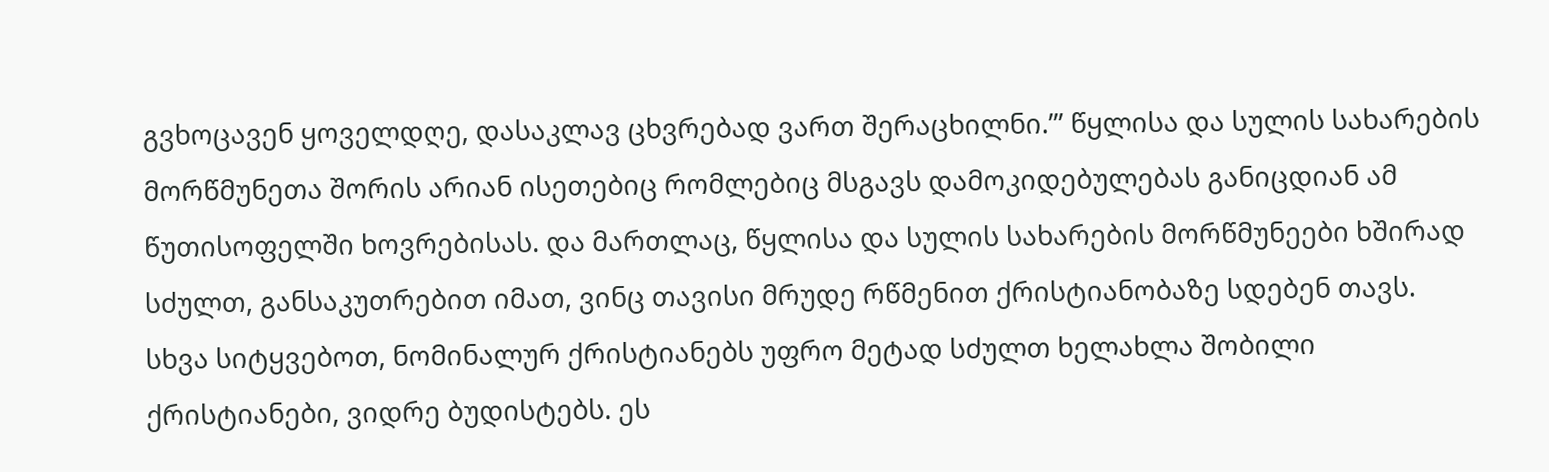გვხოცავენ ყოველდღე, დასაკლავ ცხვრებად ვართ შერაცხილნი.’” წყლისა და სულის სახარების მორწმუნეთა შორის არიან ისეთებიც რომლებიც მსგავს დამოკიდებულებას განიცდიან ამ წუთისოფელში ხოვრებისას. და მართლაც, წყლისა და სულის სახარების მორწმუნეები ხშირად სძულთ, განსაკუთრებით იმათ, ვინც თავისი მრუდე რწმენით ქრისტიანობაზე სდებენ თავს.
სხვა სიტყვებოთ, ნომინალურ ქრისტიანებს უფრო მეტად სძულთ ხელახლა შობილი ქრისტიანები, ვიდრე ბუდისტებს. ეს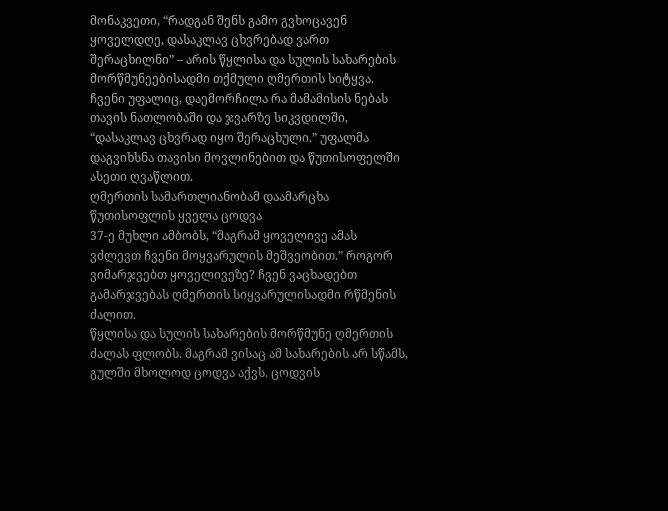მონაკვეთი, “რადგან შენს გამო გვხოცავენ ყოველდღე, დასაკლავ ცხვრებად ვართ შერაცხილნი” – არის წყლისა და სულის სახარების მორწმუნეებისადმი თქმული ღმერთის სიტყვა. ჩვენი უფალიც, დაემორჩილა რა მამამისის ნებას თავის ნათლობაში და ჯვარზე სიკვდილში, “დასაკლავ ცხვრად იყო შერაცხული.” უფალმა დაგვიხსნა თავისი მოვლინებით და წუთისოფელში ასეთი ღვაწლით.
ღმერთის სამართლიანობამ დაამარცხა წუთისოფლის ყველა ცოდვა
37-ე მუხლი ამბობს, “მაგრამ ყოველივე ამას ვძლევთ ჩვენი მოყვარულის მეშვეობით.” როგორ ვიმარჯვებთ ყოველივეზე? ჩვენ ვაცხადებთ გამარჯვებას ღმერთის სიყვარულისადმი რწმენის ძალით.
წყლისა და სულის სახარების მორწმუნე ღმერთის ძალას ფლობს. მაგრამ ვისაც ამ სახარების არ სწამს, გულში მხოლოდ ცოდვა აქვს. ცოდვის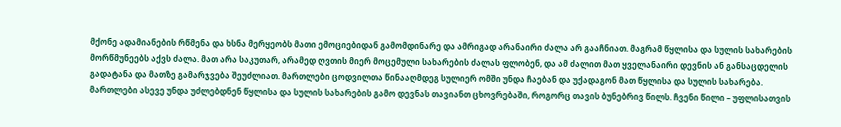მქონე ადამიანების რწმენა და ხსნა მერყეობს მათი ემოციებიდან გამომდინარე და ამრიგად არანაირი ძალა არ გააჩნიათ. მაგრამ წყლისა და სულის სახარების მორწმუნეებს აქვს ძალა. მათ არა საკუთარ, არამედ ღვთის მიერ მოცემული სახარების ძალას ფლობენ, და ამ ძალით მათ ყველანაირი დევნის ან განსაცდელის გადატანა და მათზე გამარჯვება შეუძლიათ. მართლები ცოდვილთა წინააღმდეგ სულიერ ომში უნდა ჩაებან და უქადაგონ მათ წყლისა და სულის სახარება. მართლები ასევე უნდა უძლებდნენ წყლისა და სულის სახარების გამო დევნას თავიანთ ცხოვრებაში, როგორც თავის ბუნებრივ წილს. ჩვენი წილი – უფლისათვის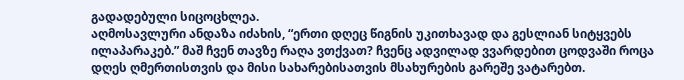გადადებული სიცოცხლეა.
აღმოსავლური ანდაზა იძახის, “ერთი დღეც წიგნის უკითხავად და გესლიან სიტყვებს ილაპარაკებ.” მაშ ჩვენ თავზე რაღა ვთქვათ? ჩვენც ადვილად ვვარდებით ცოდვაში როცა დღეს ღმერთისთვის და მისი სახარებისათვის მსახურების გარეშე ვატარებთ.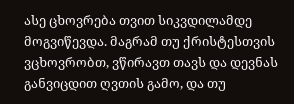ასე ცხოვრება თვით სიკვდილამდე მოგვიწევდა. მაგრამ თუ ქრისტესთვის ვცხოვრობთ, ვწირავთ თავს და დევნას განვიცდით ღვთის გამო, და თუ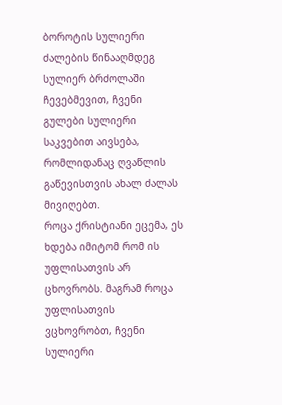ბოროტის სულიერი ძალების წინააღმდეგ სულიერ ბრძოლაში ჩევებმევით, ჩვენი გულები სულიერი საკვებით აივსება, რომლიდანაც ღვაწლის გაწევისთვის ახალ ძალას მივიღებთ.
როცა ქრისტიანი ეცემა, ეს ხდება იმიტომ რომ ის უფლისათვის არ ცხოვრობს. მაგრამ როცა უფლისათვის ვცხოვრობთ, ჩვენი სულიერი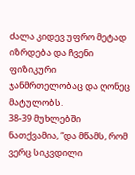ძალა კიდევ უფრო მეტად იზრდება და ჩვენი ფიზიკური ჯანმრთელობაც და ღონეც მატულობს.
38-39 მუხლებში ნათქვამია, “და მწამს, რომ ვერც სიკვდილი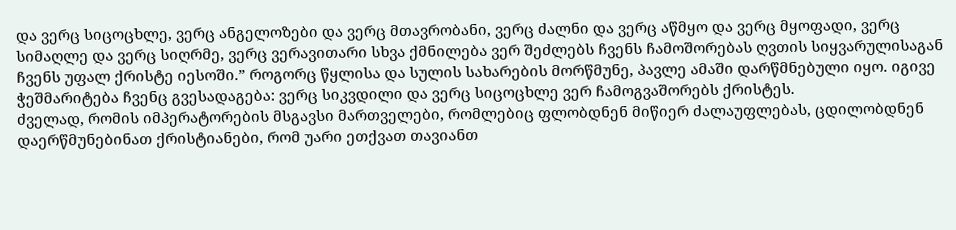და ვერც სიცოცხლე, ვერც ანგელოზები და ვერც მთავრობანი, ვერც ძალნი და ვერც აწმყო და ვერც მყოფადი, ვერც სიმაღლე და ვერც სიღრმე, ვერც ვერავითარი სხვა ქმნილება ვერ შეძლებს ჩვენს ჩამოშორებას ღვთის სიყვარულისაგან ჩვენს უფალ ქრისტე იესოში.” როგორც წყლისა და სულის სახარების მორწმუნე, პავლე ამაში დარწმნებული იყო. იგივე ჭეშმარიტება ჩვენც გვესადაგება: ვერც სიკვდილი და ვერც სიცოცხლე ვერ ჩამოგვაშორებს ქრისტეს.
ძველად, რომის იმპერატორების მსგავსი მართველები, რომლებიც ფლობდნენ მიწიერ ძალაუფლებას, ცდილობდნენ დაერწმუნებინათ ქრისტიანები, რომ უარი ეთქვათ თავიანთ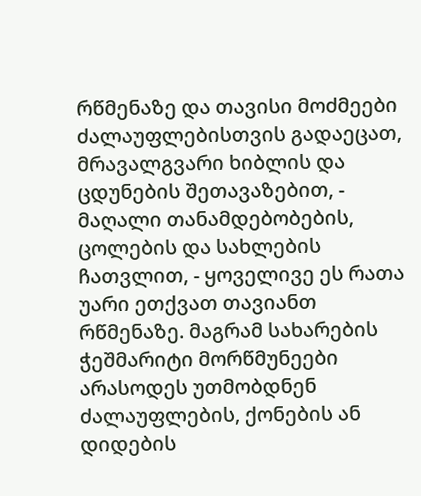რწმენაზე და თავისი მოძმეები ძალაუფლებისთვის გადაეცათ, მრავალგვარი ხიბლის და ცდუნების შეთავაზებით, - მაღალი თანამდებობების, ცოლების და სახლების ჩათვლით, - ყოველივე ეს რათა უარი ეთქვათ თავიანთ რწმენაზე. მაგრამ სახარების ჭეშმარიტი მორწმუნეები არასოდეს უთმობდნენ ძალაუფლების, ქონების ან დიდების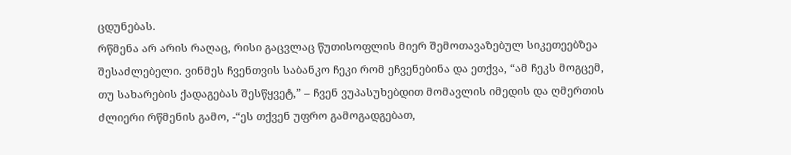ცდუნებას.
რწმენა არ არის რაღაც, რისი გაცვლაც წუთისოფლის მიერ შემოთავაზებულ სიკეთეებზეა შესაძლებელი. ვინმეს ჩვენთვის საბანკო ჩეკი რომ ეჩვენებინა და ეთქვა, “ამ ჩეკს მოგცემ, თუ სახარების ქადაგებას შესწყვეტ,” – ჩვენ ვუპასუხებდით მომავლის იმედის და ღმერთის ძლიერი რწმენის გამო, -“ეს თქვენ უფრო გამოგადგებათ,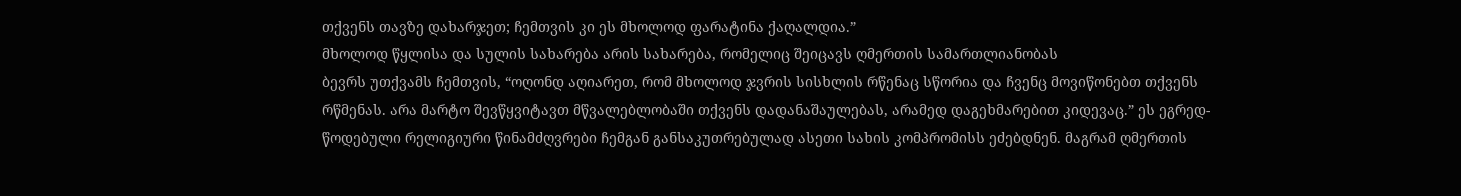თქვენს თავზე დახარჯეთ; ჩემთვის კი ეს მხოლოდ ფარატინა ქაღალდია.”
მხოლოდ წყლისა და სულის სახარება არის სახარება, რომელიც შეიცავს ღმერთის სამართლიანობას
ბევრს უთქვამს ჩემთვის, “ოღონდ აღიარეთ, რომ მხოლოდ ჯვრის სისხლის რწენაც სწორია და ჩვენც მოვიწონებთ თქვენს რწმენას. არა მარტო შევწყვიტავთ მწვალებლობაში თქვენს დადანაშაულებას, არამედ დაგეხმარებით კიდევაც.” ეს ეგრედ-წოდებული რელიგიური წინამძღვრები ჩემგან განსაკუთრებულად ასეთი სახის კომპრომისს ეძებდნენ. მაგრამ ღმერთის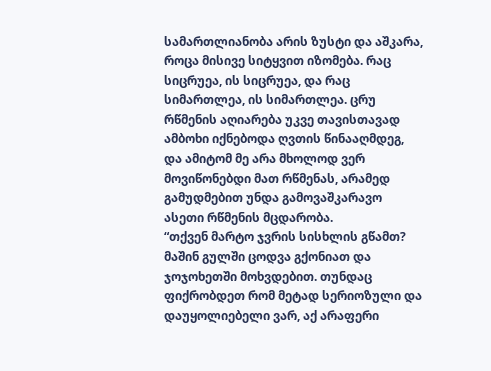სამართლიანობა არის ზუსტი და აშკარა, როცა მისივე სიტყვით იზომება. რაც სიცრუეა, ის სიცრუეა, და რაც სიმართლეა, ის სიმართლეა. ცრუ რწმენის აღიარება უკვე თავისთავად ამბოხი იქნებოდა ღვთის წინააღმდეგ, და ამიტომ მე არა მხოლოდ ვერ მოვიწონებდი მათ რწმენას, არამედ გამუდმებით უნდა გამოვაშკარავო ასეთი რწმენის მცდარობა.
“თქვენ მარტო ჯვრის სისხლის გწამთ? მაშინ გულში ცოდვა გქონიათ და ჯოჯოხეთში მოხვდებით. თუნდაც ფიქრობდეთ რომ მეტად სერიოზული და დაუყოლიებელი ვარ, აქ არაფერი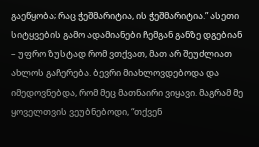გაეწყობა; რაც ჭეშმარიტია, ის ჭეშმარიტია.” ასეთი სიტყვების გამო ადამიანები ჩემგან განზე დგებიან – უფრო ზუსტად რომ ვთქვათ, მათ არ შეუძლიათ ახლოს გაჩერება. ბევრი მიახლოვდებოდა და იმედოვნებდა, რომ მეც მათნაირი ვიყავი. მაგრამ მე ყოველთვის ვეუბნებოდი, “თქვენ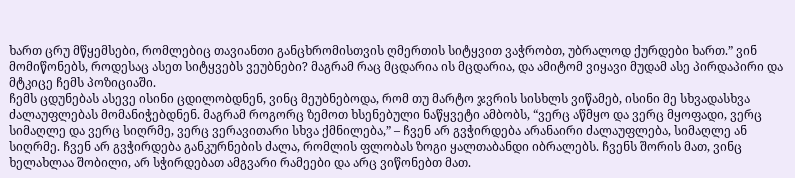ხართ ცრუ მწყემსები, რომლებიც თავიანთი განცხრომისთვის ღმერთის სიტყვით ვაჭრობთ, უბრალოდ ქურდები ხართ.” ვინ მომიწონებს, როდესაც ასეთ სიტყვებს ვეუბნები? მაგრამ რაც მცდარია ის მცდარია, და ამიტომ ვიყავი მუდამ ასე პირდაპირი და მტკიცე ჩემს პოზიციაში.
ჩემს ცდუნებას ასევე ისინი ცდილობდნენ, ვინც მეუბნებოდა, რომ თუ მარტო ჯვრის სისხლს ვიწამებ, ისინი მე სხვადასხვა ძალაუფლებას მომანიჭებდნენ. მაგრამ როგორც ზემოთ ხსენებული ნაწყვეტი ამბობს, “ვერც აწმყო და ვერც მყოფადი, ვერც სიმაღლე და ვერც სიღრმე, ვერც ვერავითარი სხვა ქმნილება,” – ჩვენ არ გვჭირდება არანაირი ძალაუფლება, სიმაღლე ან სიღრმე. ჩვენ არ გვჭირდება განკურნების ძალა, რომლის ფლობას ზოგი ყალთაბანდი იბრალებს. ჩვენს შორის მათ, ვინც ხელახლაა შობილი, არ სჭირდებათ ამგვარი რამეები და არც ვიწონებთ მათ.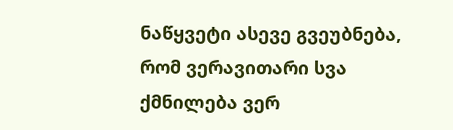ნაწყვეტი ასევე გვეუბნება, რომ ვერავითარი სვა ქმნილება ვერ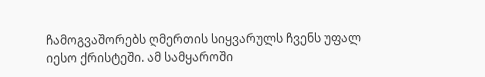ჩამოგვაშორებს ღმერთის სიყვარულს ჩვენს უფალ იესო ქრისტეში. ამ სამყაროში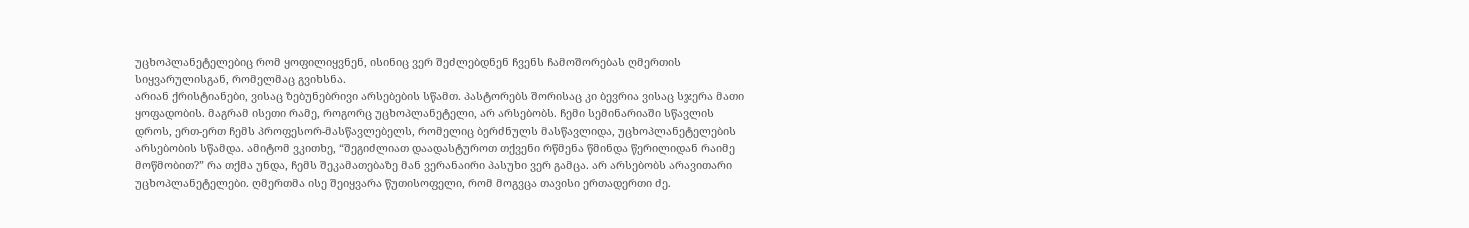უცხოპლანეტელებიც რომ ყოფილიყვნენ, ისინიც ვერ შეძლებდნენ ჩვენს ჩამოშორებას ღმერთის სიყვარულისგან, რომელმაც გვიხსნა.
არიან ქრისტიანები, ვისაც ზებუნებრივი არსებების სწამთ. პასტორებს შორისაც კი ბევრია ვისაც სჯერა მათი ყოფადობის. მაგრამ ისეთი რამე, როგორც უცხოპლანეტელი, არ არსებობს. ჩემი სემინარიაში სწავლის დროს, ერთ-ერთ ჩემს პროფესორ-მასწავლებელს, რომელიც ბერძნულს მასწავლიდა, უცხოპლანეტელების არსებობის სწამდა. ამიტომ ვკითხე, “შეგიძლიათ დაადასტუროთ თქვენი რწმენა წმინდა წერილიდან რაიმე მოწმობით?” რა თქმა უნდა, ჩემს შეკამათებაზე მან ვერანაირი პასუხი ვერ გამცა. არ არსებობს არავითარი უცხოპლანეტელები. ღმერთმა ისე შეიყვარა წუთისოფელი, რომ მოგვცა თავისი ერთადერთი ძე.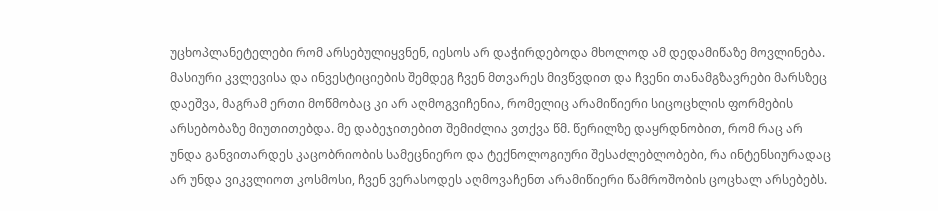უცხოპლანეტელები რომ არსებულიყვნენ, იესოს არ დაჭირდებოდა მხოლოდ ამ დედამიწაზე მოვლინება.
მასიური კვლევისა და ინვესტიციების შემდეგ ჩვენ მთვარეს მივწვდით და ჩვენი თანამგზავრები მარსზეც დაეშვა, მაგრამ ერთი მოწმობაც კი არ აღმოგვიჩენია, რომელიც არამიწიერი სიცოცხლის ფორმების არსებობაზე მიუთითებდა. მე დაბეჯითებით შემიძლია ვთქვა წმ. წერილზე დაყრდნობით, რომ რაც არ უნდა განვითარდეს კაცობრიობის სამეცნიერო და ტექნოლოგიური შესაძლებლობები, რა ინტენსიურადაც არ უნდა ვიკვლიოთ კოსმოსი, ჩვენ ვერასოდეს აღმოვაჩენთ არამიწიერი წამროშობის ცოცხალ არსებებს.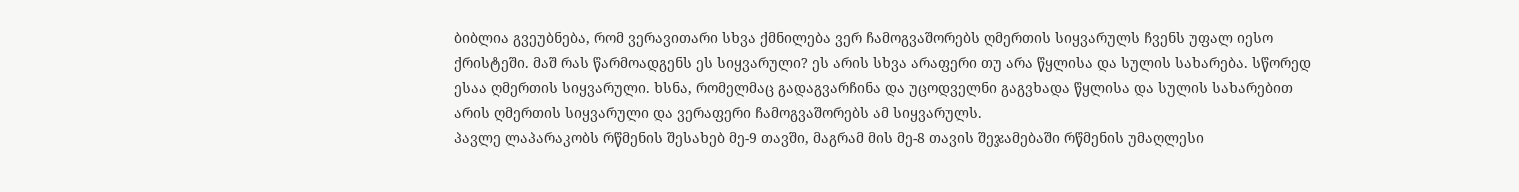ბიბლია გვეუბნება, რომ ვერავითარი სხვა ქმნილება ვერ ჩამოგვაშორებს ღმერთის სიყვარულს ჩვენს უფალ იესო ქრისტეში. მაშ რას წარმოადგენს ეს სიყვარული? ეს არის სხვა არაფერი თუ არა წყლისა და სულის სახარება. სწორედ ესაა ღმერთის სიყვარული. ხსნა, რომელმაც გადაგვარჩინა და უცოდველნი გაგვხადა წყლისა და სულის სახარებით არის ღმერთის სიყვარული და ვერაფერი ჩამოგვაშორებს ამ სიყვარულს.
პავლე ლაპარაკობს რწმენის შესახებ მე-9 თავში, მაგრამ მის მე-8 თავის შეჯამებაში რწმენის უმაღლესი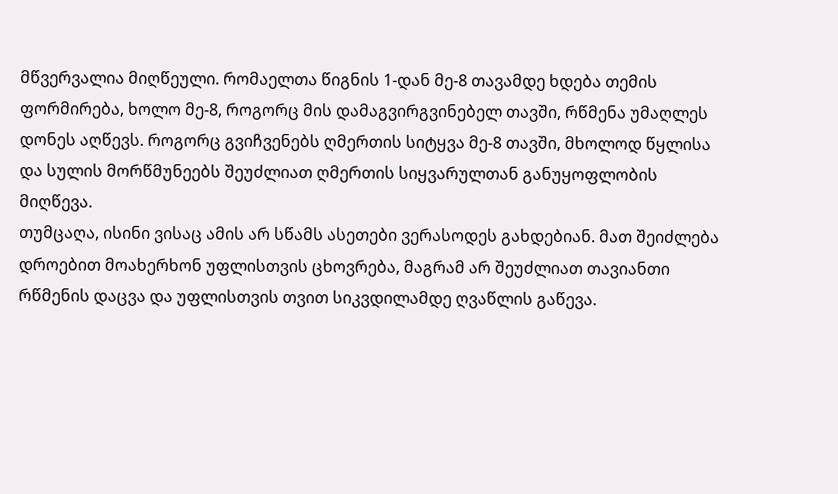მწვერვალია მიღწეული. რომაელთა წიგნის 1-დან მე-8 თავამდე ხდება თემის ფორმირება, ხოლო მე-8, როგორც მის დამაგვირგვინებელ თავში, რწმენა უმაღლეს დონეს აღწევს. როგორც გვიჩვენებს ღმერთის სიტყვა მე-8 თავში, მხოლოდ წყლისა და სულის მორწმუნეებს შეუძლიათ ღმერთის სიყვარულთან განუყოფლობის მიღწევა.
თუმცაღა, ისინი ვისაც ამის არ სწამს ასეთები ვერასოდეს გახდებიან. მათ შეიძლება დროებით მოახერხონ უფლისთვის ცხოვრება, მაგრამ არ შეუძლიათ თავიანთი რწმენის დაცვა და უფლისთვის თვით სიკვდილამდე ღვაწლის გაწევა.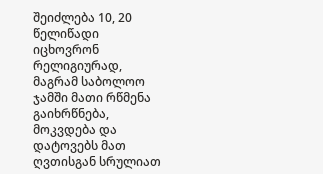შეიძლება 10, 20 წელიწადი იცხოვრონ რელიგიურად, მაგრამ საბოლოო ჯამში მათი რწმენა გაიხრწნება, მოკვდება და დატოვებს მათ ღვთისგან სრულიათ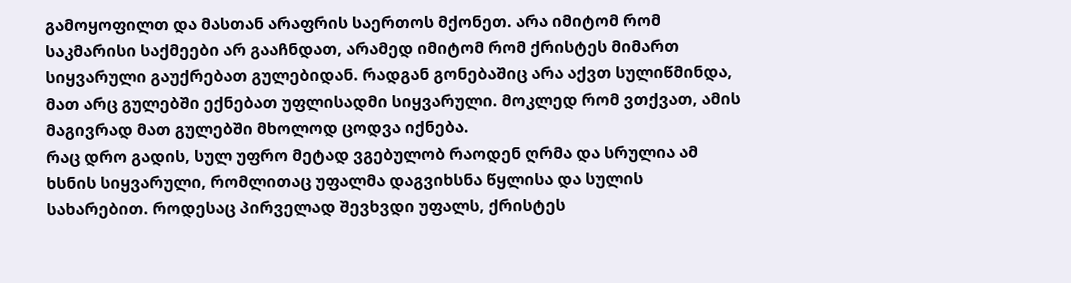გამოყოფილთ და მასთან არაფრის საერთოს მქონეთ. არა იმიტომ რომ საკმარისი საქმეები არ გააჩნდათ, არამედ იმიტომ რომ ქრისტეს მიმართ სიყვარული გაუქრებათ გულებიდან. რადგან გონებაშიც არა აქვთ სულიწმინდა, მათ არც გულებში ექნებათ უფლისადმი სიყვარული. მოკლედ რომ ვთქვათ, ამის მაგივრად მათ გულებში მხოლოდ ცოდვა იქნება.
რაც დრო გადის, სულ უფრო მეტად ვგებულობ რაოდენ ღრმა და სრულია ამ ხსნის სიყვარული, რომლითაც უფალმა დაგვიხსნა წყლისა და სულის სახარებით. როდესაც პირველად შევხვდი უფალს, ქრისტეს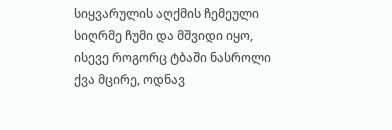სიყვარულის აღქმის ჩემეული სიღრმე ჩუმი და მშვიდი იყო, ისევე როგორც ტბაში ნასროლი ქვა მცირე, ოდნავ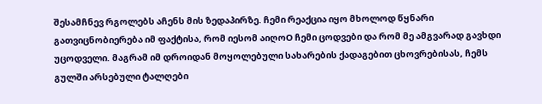შესამჩნევ რგოლებს აჩენს მის ზედაპირზე. ჩემი რეაქცია იყო მხოლოდ წყნარი გათვიცნობიერება იმ ფაქტისა, რომ იესომ აიღოO ჩემი ცოდვები და რომ მე ამგვარად გავხდი უცოდველი. მაგრამ იმ დროიდან მოყოლებული სახარების ქადაგებით ცხოვრებისას, ჩემს გულში არსებული ტალღები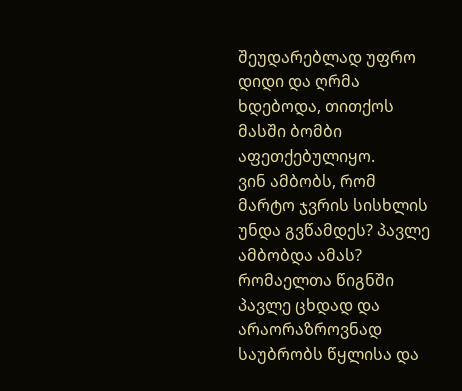შეუდარებლად უფრო დიდი და ღრმა ხდებოდა, თითქოს მასში ბომბი აფეთქებულიყო.
ვინ ამბობს, რომ მარტო ჯვრის სისხლის უნდა გვწამდეს? პავლე ამბობდა ამას? რომაელთა წიგნში პავლე ცხდად და არაორაზროვნად საუბრობს წყლისა და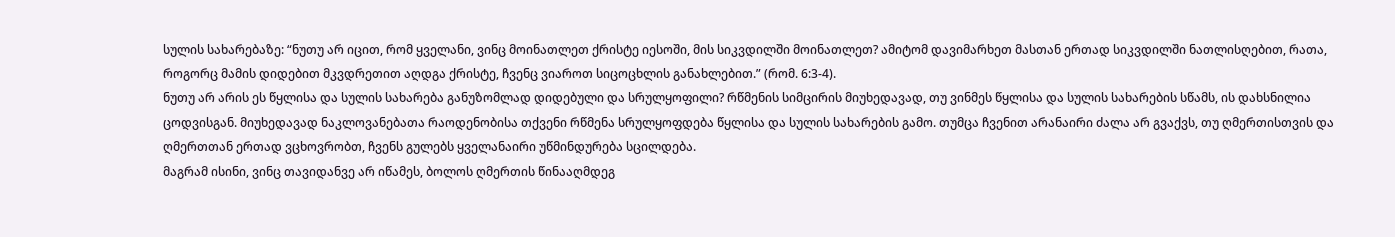სულის სახარებაზე: “ნუთუ არ იცით, რომ ყველანი, ვინც მოინათლეთ ქრისტე იესოში, მის სიკვდილში მოინათლეთ? ამიტომ დავიმარხეთ მასთან ერთად სიკვდილში ნათლისღებით, რათა, როგორც მამის დიდებით მკვდრეთით აღდგა ქრისტე, ჩვენც ვიაროთ სიცოცხლის განახლებით.” (რომ. 6:3-4).
ნუთუ არ არის ეს წყლისა და სულის სახარება განუზომლად დიდებული და სრულყოფილი? რწმენის სიმცირის მიუხედავად, თუ ვინმეს წყლისა და სულის სახარების სწამს, ის დახსნილია ცოდვისგან. მიუხედავად ნაკლოვანებათა რაოდენობისა თქვენი რწმენა სრულყოფდება წყლისა და სულის სახარების გამო. თუმცა ჩვენით არანაირი ძალა არ გვაქვს, თუ ღმერთისთვის და ღმერთთან ერთად ვცხოვრობთ, ჩვენს გულებს ყველანაირი უწმინდურება სცილდება.
მაგრამ ისინი, ვინც თავიდანვე არ იწამეს, ბოლოს ღმერთის წინააღმდეგ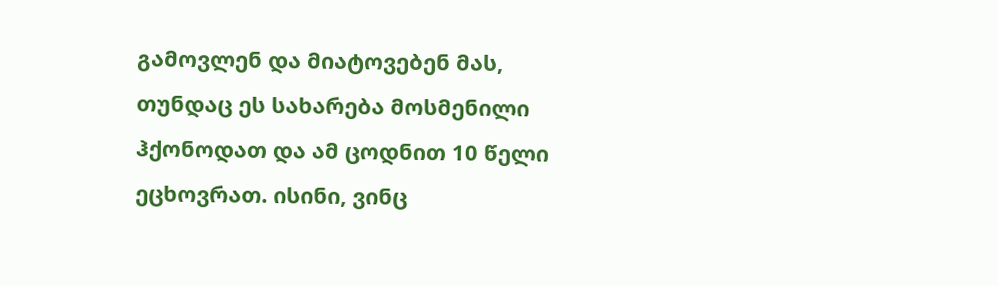გამოვლენ და მიატოვებენ მას, თუნდაც ეს სახარება მოსმენილი ჰქონოდათ და ამ ცოდნით 10 წელი ეცხოვრათ. ისინი, ვინც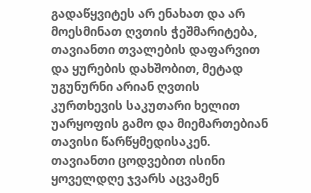გადაწყვიტეს არ ენახათ და არ მოესმინათ ღვთის ჭეშმარიტება, თავიანთი თვალების დაფარვით და ყურების დახშობით, მეტად უგუნურნი არიან ღვთის კურთხევის საკუთარი ხელით უარყოფის გამო და მიემართებიან თავისი წარწყმედისაკენ. თავიანთი ცოდვებით ისინი ყოველდღე ჯვარს აცვამენ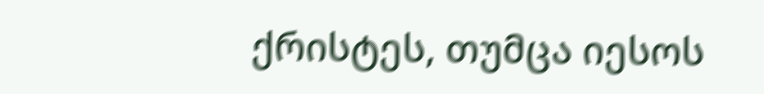ქრისტეს, თუმცა იესოს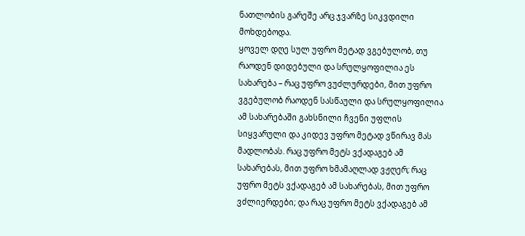ნათლობის გარეშე არც ჯვარზე სიკვდილი მოხდებოდა.
ყოველ დღე სულ უფრო მეტად ვგებულობ, თუ რაოდენ დიდებული და სრულყოფილია ეს სახარება – რაც უფრო ვუძლურდები, მით უფრო ვგებულობ რაოდენ სასწაული და სრულყოფილია ამ სახარებაში გახსნილი ჩვენი უფლის სიყვარული და კიდევ უფრო მეტად ვწირავ მას მადლობას. რაც უფრო მეტს ვქადაგებ ამ სახარებას, მით უფრო ხმამაღლად ვჟღერ; რაც უფრო მეტს ვქადაგებ ამ სახარებას, მით უფრო ვძლიერდები; და რაც უფრო მეტს ვქადაგებ ამ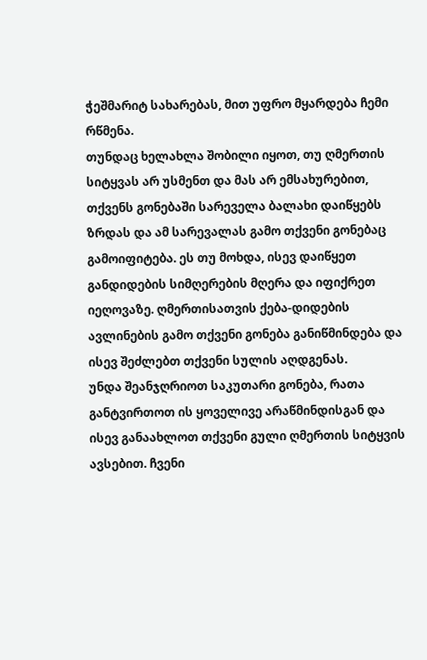ჭეშმარიტ სახარებას, მით უფრო მყარდება ჩემი რწმენა.
თუნდაც ხელახლა შობილი იყოთ, თუ ღმერთის სიტყვას არ უსმენთ და მას არ ემსახურებით, თქვენს გონებაში სარეველა ბალახი დაიწყებს ზრდას და ამ სარევალას გამო თქვენი გონებაც გამოიფიტება. ეს თუ მოხდა, ისევ დაიწყეთ განდიდების სიმღერების მღერა და იფიქრეთ იეღოვაზე. ღმერთისათვის ქება-დიდების ავლინების გამო თქვენი გონება განიწმინდება და ისევ შეძლებთ თქვენი სულის აღდგენას.
უნდა შეანჯღრიოთ საკუთარი გონება, რათა განტვირთოთ ის ყოველივე არაწმინდისგან და ისევ განაახლოთ თქვენი გული ღმერთის სიტყვის ავსებით. ჩვენი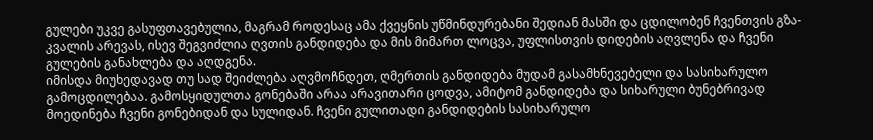გულები უკვე გასუფთავებულია, მაგრამ როდესაც ამა ქვეყნის უწმინდურებანი შედიან მასში და ცდილობენ ჩვენთვის გზა-კვალის არევას, ისევ შეგვიძლია ღვთის განდიდება და მის მიმართ ლოცვა, უფლისთვის დიდების აღვლენა და ჩვენი გულების განახლება და აღდგენა.
იმისდა მიუხედავად თუ სად შეიძლება აღვმოჩნდეთ, ღმერთის განდიდება მუდამ გასამხნევებელი და სასიხარულო გამოცდილებაა. გამოსყიდულთა გონებაში არაა არავითარი ცოდვა, ამიტომ განდიდება და სიხარული ბუნებრივად მოედინება ჩვენი გონებიდან და სულიდან. ჩვენი გულითადი განდიდების სასიხარულო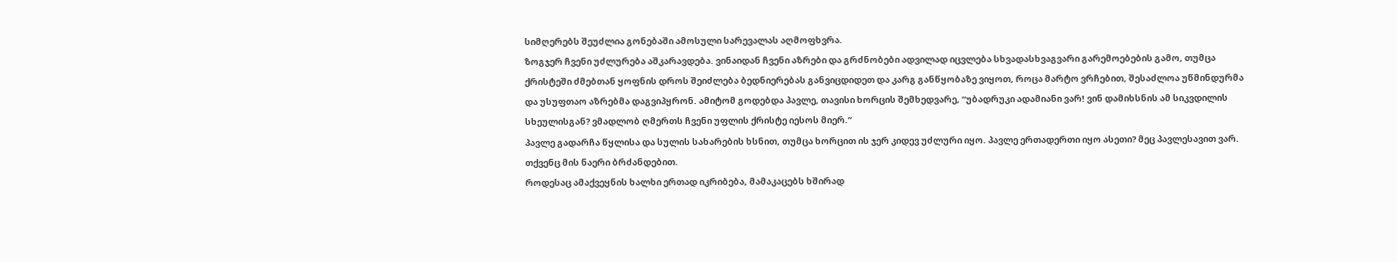სიმღერებს შეუძლია გონებაში ამოსული სარევალას აღმოფხვრა.
ზოგჯერ ჩვენი უძლურება აშკარავდება. ვინაიდან ჩვენი აზრები და გრძნობები ადვილად იცვლება სხვადასხვაგვარი გარემოებების გამო, თუმცა ქრისტეში ძმებთან ყოფნის დროს შეიძლება ბედნიერებას განვიცდიდეთ და კარგ განწყობაზე ვიყოთ, როცა მარტო ვრჩებით, შესაძლოა უწმინდურმა და უსუფთაო აზრებმა დაგვიპყრონ. ამიტომ გოდებდა პავლე, თავისი ხორცის შემხედვარე, “უბადრუკი ადამიანი ვარ! ვინ დამიხსნის ამ სიკვდილის სხეულისგან? ვმადლობ ღმერთს ჩვენი უფლის ქრისტე იესოს მიერ.”
პავლე გადარჩა წყლისა და სულის სახარების ხსნით, თუმცა ხორცით ის ჯერ კიდევ უძლური იყო. პავლე ერთადერთი იყო ასეთი? მეც პავლესავით ვარ. თქვენც მის ნაერი ბრძანდებით.
როდესაც ამაქვეყნის ხალხი ერთად იკრიბება, მამაკაცებს ხშირად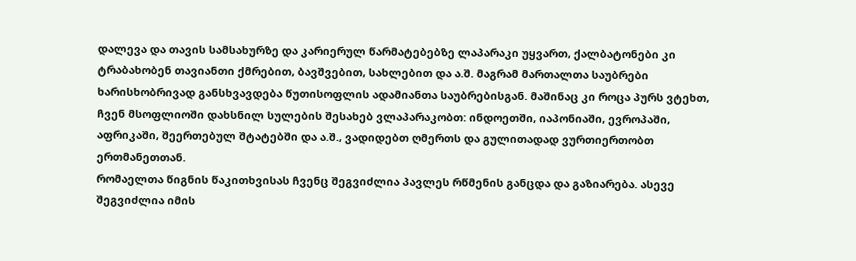დალევა და თავის სამსახურზე და კარიერულ წარმატებებზე ლაპარაკი უყვართ, ქალბატონები კი ტრაბახობენ თავიანთი ქმრებით, ბავშვებით, სახლებით და ა.შ. მაგრამ მართალთა საუბრები ხარისხობრივად განსხვავდება წუთისოფლის ადამიანთა საუბრებისგან. მაშინაც კი როცა პურს ვტეხთ, ჩვენ მსოფლიოში დახსნილ სულების შესახებ ვლაპარაკობთ: ინდოეთში, იაპონიაში, ევროპაში, აფრიკაში, შეერთებულ შტატებში და ა.შ., ვადიდებთ ღმერთს და გულითადად ვურთიერთობთ ერთმანეთთან.
რომაელთა წიგნის წაკითხვისას ჩვენც შეგვიძლია პავლეს რწმენის განცდა და გაზიარება. ასევე შეგვიძლია იმის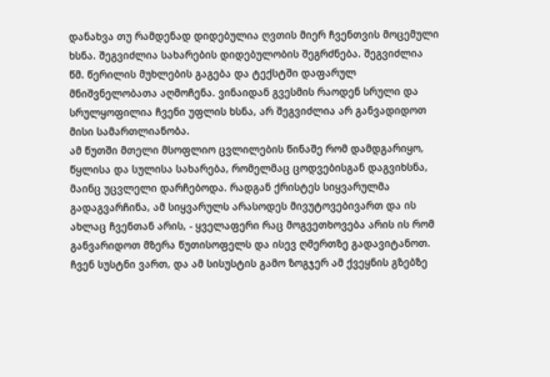დანახვა თუ რამდენად დიდებულია ღვთის მიერ ჩვენთვის მოცემული ხსნა. შეგვიძლია სახარების დიდებულობის შეგრძნება. შეგვიძლია წმ. წერილის მუხლების გაგება და ტექსტში დაფარულ მნიშვნელობათა აღმოჩენა. ვინაიდან გვესმის რაოდენ სრული და სრულყოფილია ჩვენი უფლის ხსნა, არ შეგვიძლია არ განვადიდოთ მისი სამართლიანობა.
ამ წუთში მთელი მსოფლიო ცვლილების წინაშე რომ დამდგარიყო, წყლისა და სულისა სახარება, რომელმაც ცოდვებისგან დაგვიხსნა, მაინც უცვლელი დარჩებოდა. რადგან ქრისტეს სიყვარულმა გადაგვარჩინა, ამ სიყვარულს არასოდეს მივუტოვებივართ და ის ახლაც ჩვენთან არის, - ყველაფერი რაც მოგვეთხოვება არის ის რომ განვარიდოთ მზერა წუთისოფელს და ისევ ღმერთზე გადავიტანოთ. ჩვენ სუსტნი ვართ, და ამ სისუსტის გამო ზოგჯერ ამ ქვეყნის გზებზე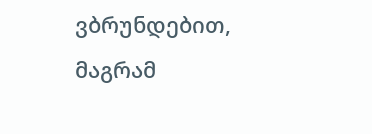ვბრუნდებით, მაგრამ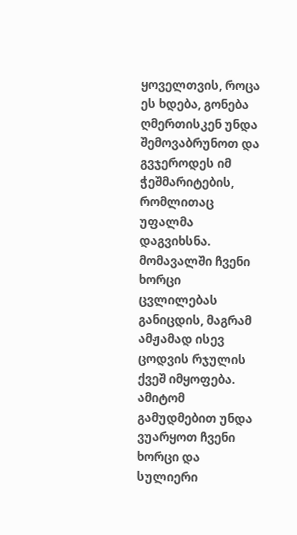ყოველთვის, როცა ეს ხდება, გონება ღმერთისკენ უნდა შემოვაბრუნოთ და გვჯეროდეს იმ ჭეშმარიტების, რომლითაც უფალმა დაგვიხსნა. მომავალში ჩვენი ხორცი ცვლილებას განიცდის, მაგრამ ამჟამად ისევ ცოდვის რჯულის ქვეშ იმყოფება. ამიტომ გამუდმებით უნდა ვუარყოთ ჩვენი ხორცი და სულიერი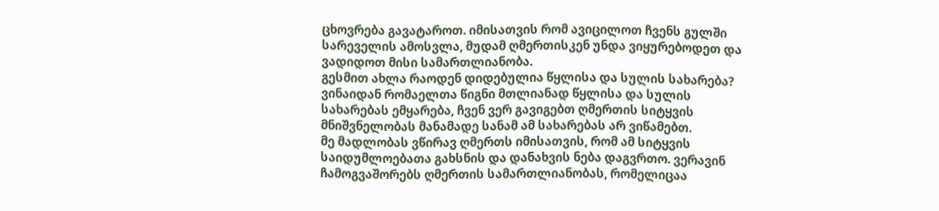ცხოვრება გავატაროთ. იმისათვის რომ ავიცილოთ ჩვენს გულში სარეველის ამოსვლა, მუდამ ღმერთისკენ უნდა ვიყურებოდეთ და ვადიდოთ მისი სამართლიანობა.
გესმით ახლა რაოდენ დიდებულია წყლისა და სულის სახარება? ვინაიდან რომაელთა წიგნი მთლიანად წყლისა და სულის სახარებას ემყარება, ჩვენ ვერ გავიგებთ ღმერთის სიტყვის მნიშვნელობას მანამადე სანამ ამ სახარებას არ ვიწამებთ.
მე მადლობას ვწირავ ღმერთს იმისათვის, რომ ამ სიტყვის საიდუმლოებათა გახსნის და დანახვის ნება დაგვრთო. ვერავინ ჩამოგვაშორებს ღმერთის სამართლიანობას, რომელიცაა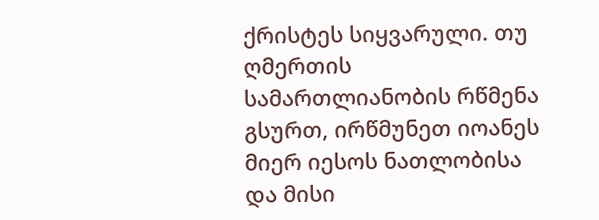ქრისტეს სიყვარული. თუ ღმერთის სამართლიანობის რწმენა გსურთ, ირწმუნეთ იოანეს მიერ იესოს ნათლობისა და მისი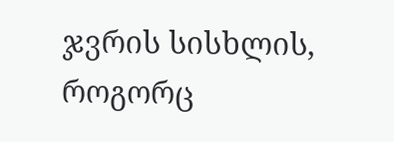ჯვრის სისხლის, როგორც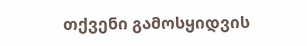თქვენი გამოსყიდვის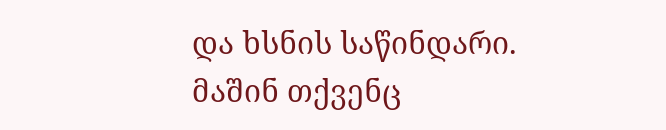და ხსნის საწინდარი. მაშინ თქვენც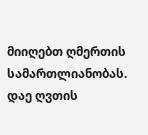მიიღებთ ღმერთის სამართლიანობას.
დაე ღვთის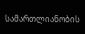სამართლიანობის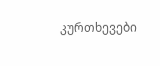კურთხევები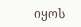იყოს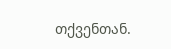თქვენთან.